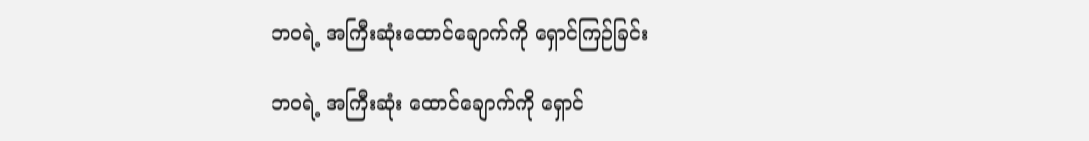ဘဝရဲ့ အကြီးဆုံးထောင်ချောက်ကို ရှောင်ကြဉ်ခြင်း

ဘဝရဲ့ အကြီးဆုံး ထောင်ချောက်ကို ရှောင်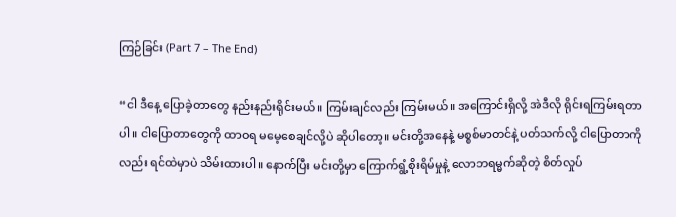ကြဉ်ခြင်း (Part 7 – The End)

“ငါ ဒီနေ့ ပြောခဲ့တာတွေ နည်းနည်းရိုင်းမယ်။ ကြမ်းချင်လည်း ကြမ်းမယ်။ အကြောင်းရှိလို့ အဲဒီလို ရိုင်းရကြမ်းရတာပါ။ ငါပြောတာတွေကို ထာဝရ မမေ့စေချင်လို့ပဲ ဆိုပါတော့။ မင်းတို့အနေနဲ့ မစ္စစ်မာတင်နဲ့ ပတ်သက်လို့ ငါပြောတာကိုလည်း ရင်ထဲမှာပဲ သိမ်းထားပါ။ နောက်ပြီး မင်းတို့မှာ ကြောက်ရွံ့စိုးရိမ်မှုနဲ့ လောဘရမ္မက်ဆိုတဲ့ စိတ်လှုပ်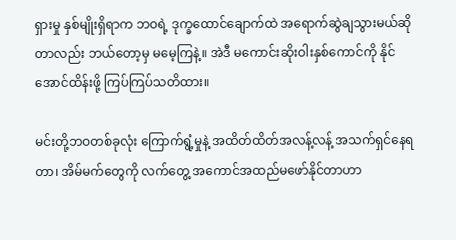ရှားမှု နှစ်မျိုးရှိရာက ဘဝရဲ့ ဒုက္ခထောင်ချောက်ထဲ အရောက်ဆွဲချသွားမယ်ဆိုတာလည်း ဘယ်တော့မှ မမေ့ကြနဲ့။ အဲဒီ မကောင်းဆိုးဝါးနှစ်ကောင်ကို နိုင်အောင်ထိန်းဖို့ ကြပ်ကြပ်သတိထား။

မင်းတို့ဘဝတစ်ခုလုံး ကြောက်ရွံ့မှုနဲ့ အထိတ်ထိတ်အလန့်လန့် အသက်ရှင်နေရတာ၊ အိမ်မက်တွေကို လက်တွေ့ အကောင်အထည်မဖော်နိုင်တာဟာ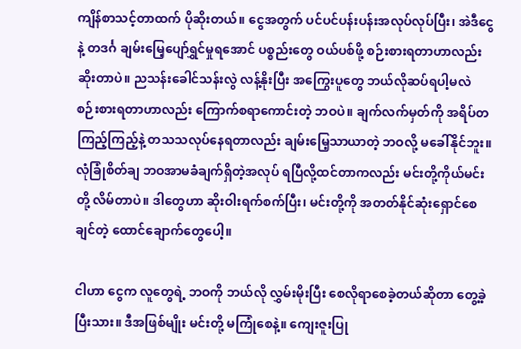ကျိန်စာသင့်တာထက် ပိုဆိုးတယ်။ ငွေအတွက် ပင်ပင်ပန်းပန်းအလုပ်လုပ်ပြီး၊ အဲဒီငွေနဲ့ တဒင်္ဂ ချမ်းမြေ့ပျော်ရွှင်မှုရအောင် ပစ္စည်းတွေ ဝယ်ပစ်ဖို့ စဉ်းစားရတာဟာလည်း ဆိုးတာပဲ။ ညသန်းခေါင်သန်းလွဲ လန့်နိုးပြီး အကြွေးပူတွေ ဘယ်လိုဆပ်ရပါ့မလဲ စဉ်းစားရတာဟာလည်း ကြောက်စရာကောင်းတဲ့ ဘဝပဲ။ ချက်လက်မှတ်ကို အရိပ်တကြည့်ကြည့်နဲ့ တသသလုပ်နေရတာလည်း ချမ်းမြေ့သာယာတဲ့ ဘဝလို့ မခေါ်နိုင်ဘူး။ လုံခြုံစိတ်ချ ဘဝအာမခံချက်ရှိတဲ့အလုပ် ရပြီလို့ထင်တာကလည်း မင်းတို့ကိုယ်မင်းတို့ လိမ်တာပဲ။ ဒါတွေဟာ ဆိုးဝါးရက်စက်ပြီး၊ မင်းတို့ကို အတတ်နိုင်ဆုံးရှောင်စေချင်တဲ့ ထောင်ချောက်တွေပေါ့။

ငါဟာ ငွေက လူတွေရဲ့ ဘဝကို ဘယ်လို လွှမ်းမိုးပြီး စေလိုရာစေခဲ့တယ်ဆိုတာ တွေ့ခဲ့ပြီးသား။ ဒီအဖြစ်မျိုး မင်းတို့ မကြုံစေနဲ့။ ကျေးဇူးပြု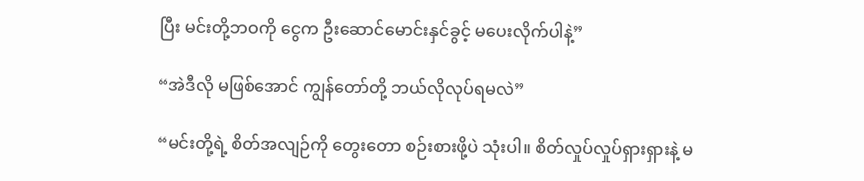ပြီး မင်းတို့ဘဝကို ငွေက ဦးဆောင်မောင်းနှင်ခွင့် မပေးလိုက်ပါနဲ့”

“အဲဒီလို မဖြစ်အောင် ကျွန်တော်တို့ ဘယ်လိုလုပ်ရမလဲ”

“မင်းတို့ရဲ့ စိတ်အလျဉ်ကို တွေးတော စဉ်းစားဖို့ပဲ သုံးပါ။ စိတ်လှုပ်လှုပ်ရှားရှားနဲ့ မ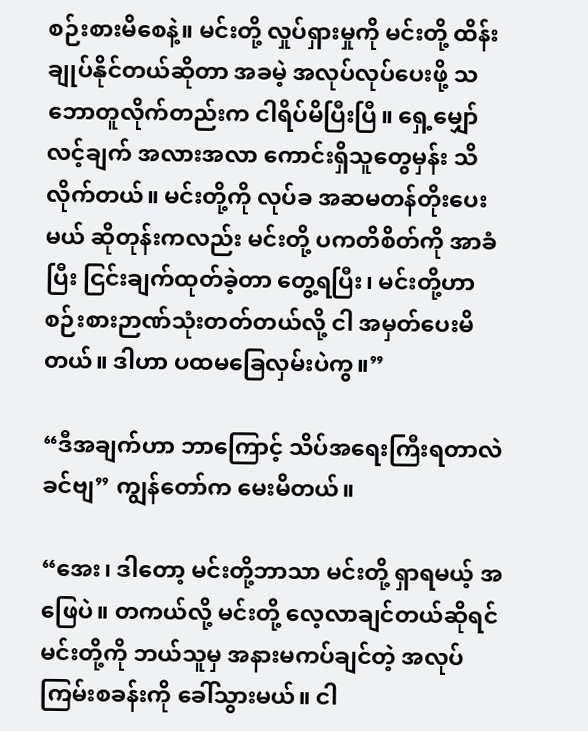စဉ်းစားမိစေနဲ့။ မင်းတို့ လှုပ်ရှားမှုကို မင်းတို့ ထိန်းချုပ်နိုင်တယ်ဆိုတာ အခမဲ့ အလုပ်လုပ်ပေးဖို့ သဘောတူလိုက်တည်းက ငါရိပ်မိပြီးပြီ။ ရှေ့မျှော်လင့်ချက် အလားအလာ ကောင်းရှိသူတွေမှန်း သိလိုက်တယ်။ မင်းတို့ကို လုပ်ခ အဆမတန်တိုးပေးမယ် ဆိုတုန်းကလည်း မင်းတို့ ပကတိစိတ်ကို အာခံပြီး ငြင်းချက်ထုတ်ခဲ့တာ တွေ့ရပြီး၊ မင်းတို့ဟာ စဉ်းစားဉာဏ်သုံးတတ်တယ်လို့ ငါ အမှတ်ပေးမိတယ်။ ဒါဟာ ပထမခြေလှမ်းပဲကွ။”

“ဒီအချက်ဟာ ဘာကြောင့် သိပ်အရေးကြီးရတာလဲ ခင်ဗျ” ကျွန်တော်က မေးမိတယ်။

“အေး၊ ဒါတော့ မင်းတို့ဘာသာ မင်းတို့ ရှာရမယ့် အဖြေပဲ။ တကယ်လို့ မင်းတို့ လေ့လာချင်တယ်ဆိုရင် မင်းတို့ကို ဘယ်သူမှ အနားမကပ်ချင်တဲ့ အလုပ်ကြမ်းစခန်းကို ခေါ်သွားမယ်။ ငါ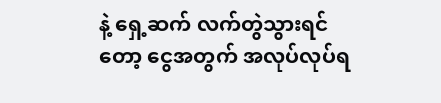နဲ့ ရှေ့ဆက် လက်တွဲသွားရင်တော့ ငွေအတွက် အလုပ်လုပ်ရ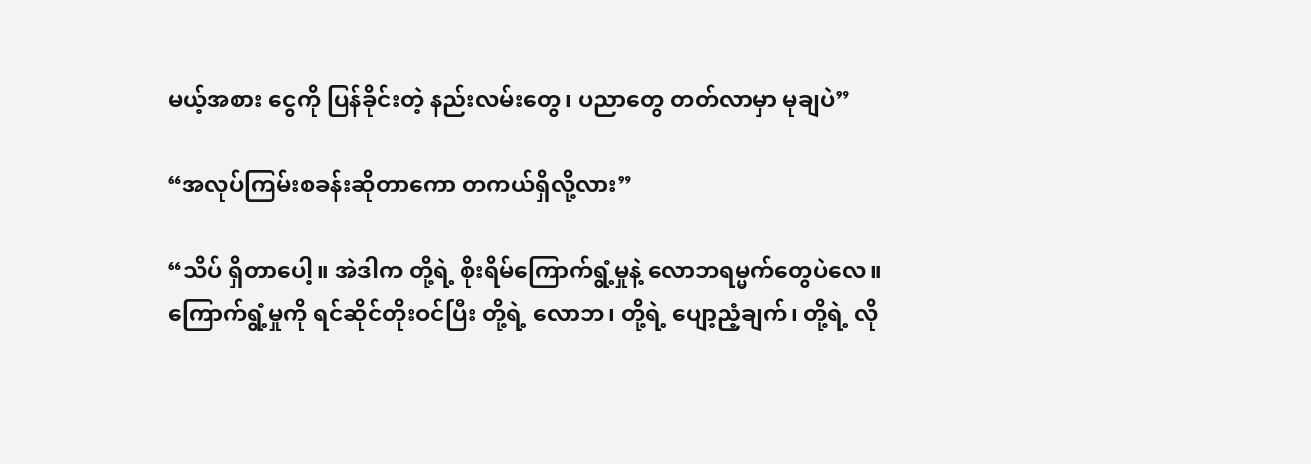မယ့်အစား ငွေကို ပြန်ခိုင်းတဲ့ နည်းလမ်းတွေ၊ ပညာတွေ တတ်လာမှာ မုချပဲ”

“အလုပ်ကြမ်းစခန်းဆိုတာကော တကယ်ရှိလို့လား”

“သိပ် ရှိတာပေါ့။ အဲဒါက တို့ရဲ့ စိုးရိမ်ကြောက်ရွံ့မှုနဲ့ လောဘရမ္မက်တွေပဲလေ။ ကြောက်ရွံ့မှုကို ရင်ဆိုင်တိုးဝင်ပြီး တို့ရဲ့ လောဘ၊ တို့ရဲ့ ပျော့ညံ့ချက်၊ တို့ရဲ့ လို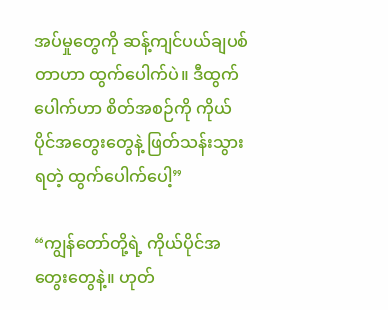အပ်မှုတွေကို ဆန့်ကျင်ပယ်ချပစ်တာဟာ ထွက်ပေါက်ပဲ။ ဒီထွက်ပေါက်ဟာ စိတ်အစဉ်ကို ကိုယ်ပိုင်အတွေးတွေနဲ့ ဖြတ်သန်းသွားရတဲ့ ထွက်ပေါက်ပေါ့”

“ကျွန်တော်တို့ရဲ့ ကိုယ်ပိုင်အတွေးတွေနဲ့။ ဟုတ်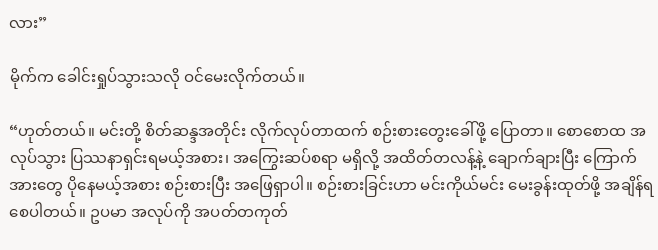လား”

မိုက်က ခေါင်းရှုပ်သွားသလို ဝင်မေးလိုက်တယ်။

“ဟုတ်တယ်။ မင်းတို့ စိတ်ဆန္ဒအတိုင်း လိုက်လုပ်တာထက် စဉ်းစားတွေးခေါ်ဖို့ ပြောတာ။ စောစောထ အလုပ်သွား ပြဿနာရှင်းရမယ့်အစား၊ အကြွေးဆပ်စရာ မရှိလို့ အထိတ်တလန့်နဲ့ ချောက်ချားပြီး ကြောက်အားတွေ ပိုနေမယ့်အစား စဉ်းစားပြီး အဖြေရှာပါ။ စဉ်းစားခြင်းဟာ မင်းကိုယ်မင်း မေးခွန်းထုတ်ဖို့ အချိန်ရစေပါတယ်။ ဥပမာ အလုပ်ကို အပတ်တကုတ်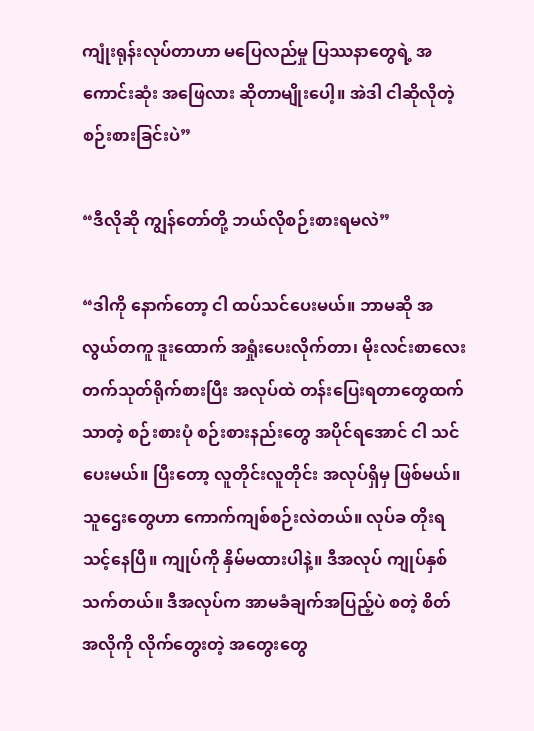ကျုံးရုန်းလုပ်တာဟာ မပြေလည်မှု ပြဿနာတွေရဲ့ အကောင်းဆုံး အဖြေလား ဆိုတာမျိုးပေါ့။ အဲဒါ ငါဆိုလိုတဲ့ စဉ်းစားခြင်းပဲ”

“ဒီလိုဆို ကျွန်တော်တို့ ဘယ်လိုစဉ်းစားရမလဲ”

“ဒါကို နောက်တော့ ငါ ထပ်သင်ပေးမယ်။ ဘာမဆို အလွယ်တကူ ဒူးထောက် အရှုံးပေးလိုက်တာ၊ မိုးလင်းစာလေး တက်သုတ်ရိုက်စားပြီး အလုပ်ထဲ တန်းပြေးရတာတွေထက်သာတဲ့ စဉ်းစားပုံ စဉ်းစားနည်းတွေ အပိုင်ရအောင် ငါ သင်ပေးမယ်။ ပြီးတော့ လူတိုင်းလူတိုင်း အလုပ်ရှိမှ ဖြစ်မယ်။ သူဌေးတွေဟာ ကောက်ကျစ်စဉ်းလဲတယ်။ လုပ်ခ တိုးရသင့်နေပြီ။ ကျုပ်ကို နှိမ်မထားပါနဲ့။ ဒီအလုပ် ကျုပ်နှစ်သက်တယ်။ ဒီအလုပ်က အာမခံချက်အပြည့်ပဲ စတဲ့ စိတ်အလိုကို လိုက်တွေးတဲ့ အတွေးတွေ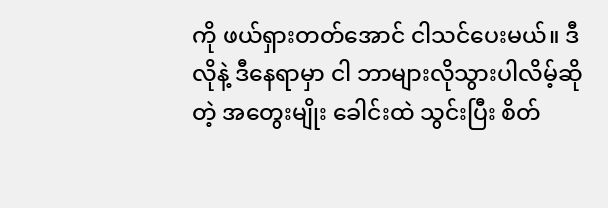ကို ဖယ်ရှားတတ်အောင် ငါသင်ပေးမယ်။ ဒီလိုနဲ့ ဒီနေရာမှာ ငါ ဘာများလိုသွားပါလိမ့်ဆိုတဲ့ အတွေးမျိုး ခေါင်းထဲ သွင်းပြီး စိတ်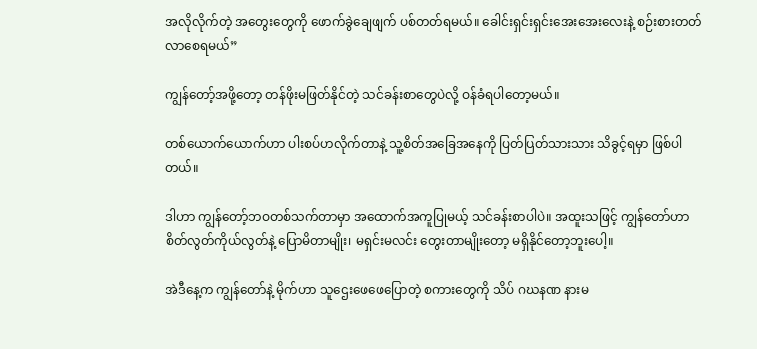အလိုလိုက်တဲ့ အတွေးတွေကို ဖောက်ခွဲချေဖျက် ပစ်တတ်ရမယ်။ ခေါင်းရှင်းရှင်းအေးအေးလေးနဲ့ စဉ်းစားတတ်လာစေရမယ်”

ကျွန်တော့်အဖို့တော့ တန်ဖိုးမဖြတ်နိုင်တဲ့ သင်ခန်းစာတွေပဲလို့ ဝန်ခံရပါတော့မယ်။

တစ်ယောက်ယောက်ဟာ ပါးစပ်ဟလိုက်တာနဲ့ သူ့စိတ်အခြေအနေကို ပြတ်ပြတ်သားသား သိခွင့်ရမှာ ဖြစ်ပါတယ်။

ဒါဟာ ကျွန်တော့်ဘဝတစ်သက်တာမှာ အထောက်အကူပြုမယ့် သင်ခန်းစာပါပဲ။ အထူးသဖြင့် ကျွန်တော်ဟာ စိတ်လွတ်ကိုယ်လွတ်နဲ့ ပြောမိတာမျိုး၊ မရှင်းမလင်း တွေးတာမျိုးတော့ မရှိနိုင်တော့ဘူးပေါ့။

အဲဒီနေ့က ကျွန်တော်နဲ့ မိုက်ဟာ သူဌေးဖေဖေပြောတဲ့ စကားတွေကို သိပ် ဂဃနဏ နားမ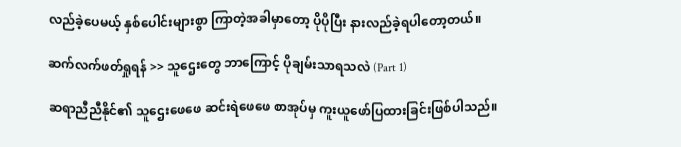လည်ခဲ့ပေမယ့် နှစ်ပေါင်းများစွာ ကြာတဲ့အခါမှာတော့ ပိုပိုပြီး နားလည်ခဲ့ရပါတော့တယ်။

ဆက်လက်ဖတ်ရှုရန် >> သူဌေးတွေ ဘာကြောင့် ပိုချမ်းသာရသလဲ (Part 1)

ဆရာညီညီနိုင်၏ သူဌေးဖေဖေ ဆင်းရဲဖေဖေ စာအုပ်မှ ကူးယူဖော်ပြထားခြင်းဖြစ်ပါသည်။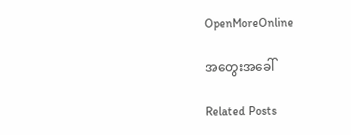OpenMoreOnline

အတွေးအခေါ်

Related Posts